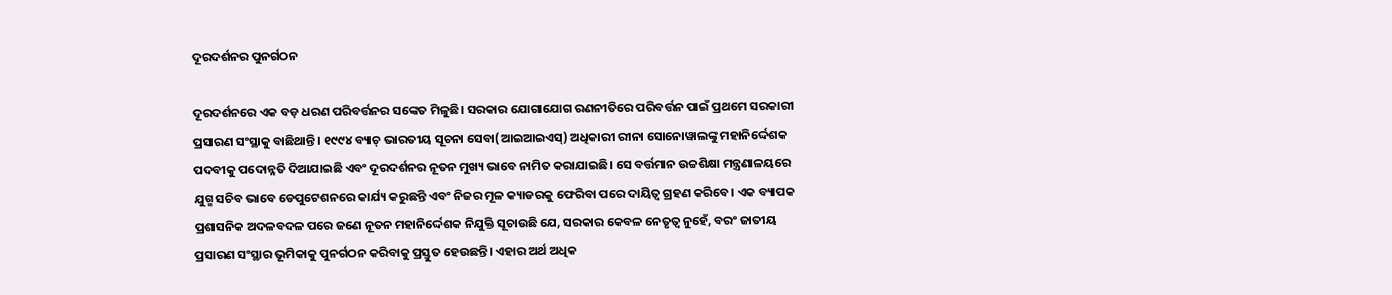ଦୂରଦର୍ଶନର ପୁନର୍ଗଠନ

ଦୂରଦର୍ଶନରେ ଏକ ବଡ଼ ଧରଣ ପରିବର୍ତ୍ତନର ସଙ୍କେତ ମିଳୁଛି। ସରକାର ଯୋଗାଯୋଗ ରଣନୀତିରେ ପରିବର୍ତ୍ତନ ପାଇଁ ପ୍ରଥମେ ସରକାରୀ ପ୍ରସାରଣ ସଂସ୍ଥାକୁ ବାଛିଥାନ୍ତି। ୧୯୯୪ ବ୍ୟାଚ୍‌ ଭାରତୀୟ ସୂଚନା ସେବା(ଆଇଆଇଏସ୍‌) ଅଧିକାରୀ ରୀନା ସୋନୋୱାଲଙ୍କୁ ମହାନିର୍ଦ୍ଦେଶକ ପଦବୀକୁ ପଦୋନ୍ନତି ଦିଆଯାଇଛି ଏବଂ ଦୂରଦର୍ଶନର ନୂତନ ମୁଖ୍ୟ ଭାବେ ନାମିତ କରାଯାଇଛି। ସେ ବର୍ତ୍ତମାନ ଉଚ୍ଚଶିକ୍ଷା ମନ୍ତ୍ରଣାଳୟରେ ଯୁଗ୍ମ ସଚିବ ଭାବେ ଡେପୁଟେଶନରେ କାର୍ଯ୍ୟ କରୁଛନ୍ତି ଏବଂ ନିଜର ମୂଳ କ୍ୟାଡରକୁ ଫେରିବା ପରେ ଦାୟିତ୍ୱ ଗ୍ରହଣ କରିବେ। ଏକ ବ୍ୟାପକ ପ୍ରଶାସନିକ ଅଦଳବଦଳ ପରେ ଜଣେ ନୂତନ ମହାନିର୍ଦ୍ଦେଶକ ନିଯୁକ୍ତି ସୂଚାଉଛି ଯେ, ସରକାର କେବଳ ନେତୃତ୍ୱ ନୁହେଁ, ବରଂ ଜାତୀୟ ପ୍ରସାରଣ ସଂସ୍ଥାର ଭୂମିକାକୁ ପୁନର୍ଗଠନ କରିବାକୁ ପ୍ରସ୍ତୁତ ହେଉଛନ୍ତି। ଏହାର ଅର୍ଥ ଅଧିକ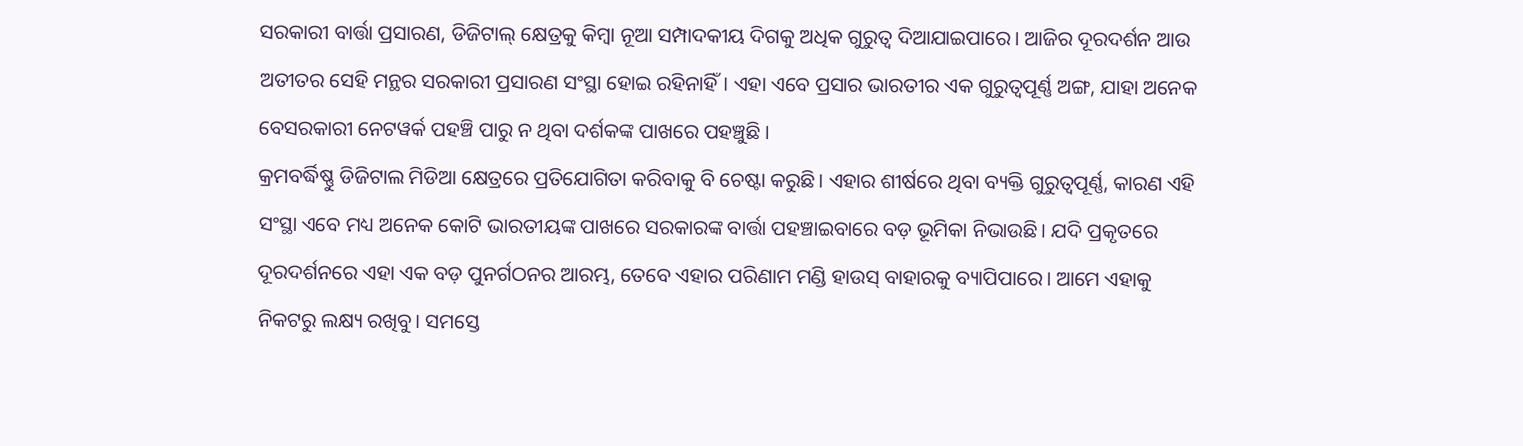ସରକାରୀ ବାର୍ତ୍ତା ପ୍ରସାରଣ, ଡିଜିଟାଲ୍‌ କ୍ଷେତ୍ରକୁ କିମ୍ବା ନୂଆ ସମ୍ପାଦକୀୟ ଦିଗକୁ ଅଧିକ ଗୁରୁତ୍ୱ ଦିଆଯାଇପାରେ। ଆଜିର ଦୂରଦର୍ଶନ ଆଉ ଅତୀତର ସେହି ମନ୍ଥର ସରକାରୀ ପ୍ରସାରଣ ସଂସ୍ଥା ହୋଇ ରହିନାହିଁ। ଏହା ଏବେ ପ୍ରସାର ଭାରତୀର ଏକ ଗୁରୁତ୍ୱପୂର୍ଣ୍ଣ ଅଙ୍ଗ, ଯାହା ଅନେକ ବେସରକାରୀ ନେଟୱର୍କ ପହଞ୍ଚି ପାରୁ ନ ଥିବା ଦର୍ଶକଙ୍କ ପାଖରେ ପହଞ୍ଚୁଛି ।
କ୍ରମବର୍ଦ୍ଧିଷ୍ଣୁ ଡିଜିଟାଲ ମିଡିଆ କ୍ଷେତ୍ରରେ ପ୍ରତିଯୋଗିତା କରିବାକୁ ବି ଚେଷ୍ଟା କରୁଛି। ଏହାର ଶୀର୍ଷରେ ଥିବା ବ୍ୟକ୍ତି ଗୁରୁତ୍ୱପୂର୍ଣ୍ଣ, କାରଣ ଏହି ସଂସ୍ଥା ଏବେ ମଧ୍ୟ ଅନେକ କୋଟି ଭାରତୀୟଙ୍କ ପାଖରେ ସରକାରଙ୍କ ବାର୍ତ୍ତା ପହଞ୍ଚାଇବାରେ ବଡ଼ ଭୂମିକା ନିଭାଉଛି। ଯଦି ପ୍ରକୃତରେ ଦୂରଦର୍ଶନରେ ଏହା ଏକ ବଡ଼ ପୁନର୍ଗଠନର ଆରମ୍ଭ, ତେବେ ଏହାର ପରିଣାମ ମଣ୍ଡି ହାଉସ୍‌ ବାହାରକୁ ବ୍ୟାପିପାରେ। ଆମେ ଏହାକୁ ନିକଟରୁ ଲକ୍ଷ୍ୟ ରଖିବୁ। ସମସ୍ତେ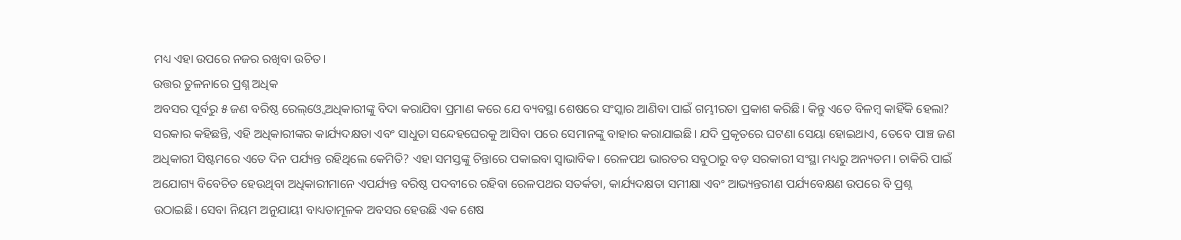ମଧ୍ୟ ଏହା ଉପରେ ନଜର ରଖିବା ଉଚିତ।
ଉତ୍ତର ତୁଳନାରେ ପ୍ରଶ୍ନ ଅଧିକ
ଅବସର ପୂର୍ବରୁ ୫ ଜଣ ବରିଷ୍ଠ ରେଲ୍‌ଓ୍ବେ ଅଧିକାରୀଙ୍କୁ ବିଦା କରାଯିବା ପ୍ରମାଣ କରେ ଯେ ବ୍ୟବସ୍ଥା ଶେଷରେ ସଂସ୍କାର ଆଣିବା ପାଇଁ ଗମ୍ଭୀରତା ପ୍ରକାଶ କରିଛି। କିନ୍ତୁ ଏତେ ବିଳମ୍ବ କାହିଁକି ହେଲା? ସରକାର କହିଛନ୍ତି, ଏହି ଅଧିକାରୀଙ୍କର କାର୍ଯ୍ୟଦକ୍ଷତା ଏବଂ ସାଧୁତା ସନ୍ଦେହଘେରକୁ ଆସିବା ପରେ ସେମାନଙ୍କୁ ବାହାର କରାଯାଇଛି। ଯଦି ପ୍ରକୃତରେ ଘଟଣା ସେୟା ହୋଇଥାଏ, ତେବେ ପାଞ୍ଚ ଜଣ ଅଧିକାରୀ ସିଷ୍ଟମରେ ଏତେ ଦିନ ପର୍ଯ୍ୟନ୍ତ ରହିଥିଲେ କେମିତି? ଏହା ସମସ୍ତଙ୍କୁ ଚିନ୍ତାରେ ପକାଇବା ସ୍ବାଭାବିକ। ରେଳପଥ ଭାରତର ସବୁଠାରୁ ବଡ଼ ସରକାରୀ ସଂସ୍ଥା ମଧ୍ୟରୁ ଅନ୍ୟତମ। ଚାକିରି ପାଇଁ ଅଯୋଗ୍ୟ ବିବେଚିତ ହେଉଥିବା ଅଧିକାରୀମାନେ ଏପର୍ଯ୍ୟନ୍ତ ବରିଷ୍ଠ ପଦବୀରେ ରହିବା ରେଳପଥର ସତର୍କତା, କାର୍ଯ୍ୟଦକ୍ଷତା ସମୀକ୍ଷା ଏବଂ ଆଭ୍ୟନ୍ତରୀଣ ପର୍ଯ୍ୟବେକ୍ଷଣ ଉପରେ ବି ପ୍ରଶ୍ନ ଉଠାଇଛି। ସେବା ନିୟମ ଅନୁଯାୟୀ ବାଧ୍ୟତାମୂଳକ ଅବସର ହେଉଛି ଏକ ଶେଷ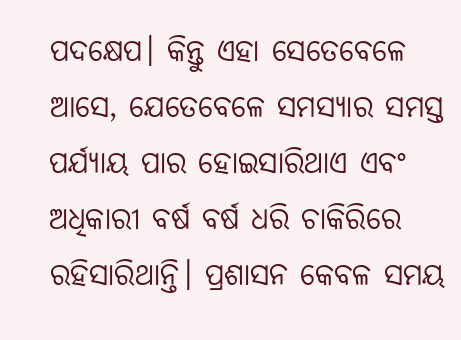ପଦକ୍ଷେପ। କିନ୍ତୁ ଏହା ସେତେବେଳେ ଆସେ, ଯେତେବେଳେ ସମସ୍ୟାର ସମସ୍ତ ପର୍ଯ୍ୟାୟ ପାର ହୋଇସାରିଥାଏ ଏବଂ ଅଧିକାରୀ ବର୍ଷ ବର୍ଷ ଧରି ଚାକିରିରେ ରହିସାରିଥାନ୍ତି। ପ୍ରଶାସନ କେବଳ ସମୟ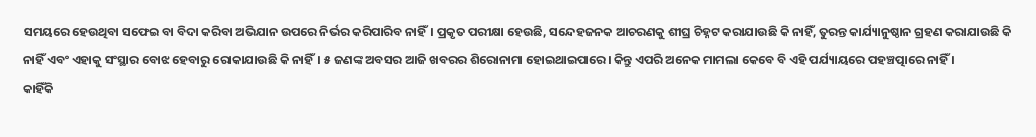ସମୟରେ ହେଉଥିବା ସଫେଇ ବା ବିଦା କରିବା ଅଭିଯାନ ଉପରେ ନିର୍ଭର କରିପାରିବ ନାହିଁ। ପ୍ରକୃତ ପରୀକ୍ଷା ହେଉଛି, ସନ୍ଦେହଜନକ ଆଚରଣକୁ ଶୀଘ୍ର ଚିହ୍ନଟ କରାଯାଉଛି କି ନାହିଁ, ତୁରନ୍ତ କାର୍ଯ୍ୟାନୁଷ୍ଠାନ ଗ୍ରହଣ କରାଯାଉଛି କି ନାହିଁ ଏବଂ ଏହାକୁ ସଂସ୍ଥାର ବୋଝ ହେବାରୁ ରୋକାଯାଉଛି କି ନାହିଁ। ୫ ଜଣଙ୍କ ଅବସର ଆଜି ଖବରର ଶିରୋନାମା ହୋଇଥାଇପାରେ। କିନ୍ତୁ ଏପରି ଅନେକ ମାମଲା କେବେ ବି ଏହି ପର୍ଯ୍ୟାୟରେ ପହଞ୍ଚତ୍ପାରେ ନାହିଁ ।
କାହିଁକି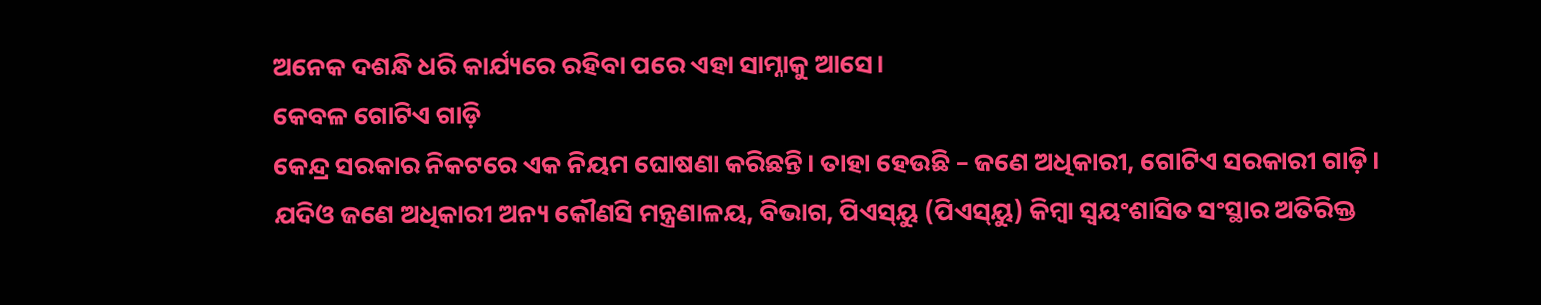ଅନେକ ଦଶନ୍ଧି ଧରି କାର୍ଯ୍ୟରେ ରହିବା ପରେ ଏହା ସାମ୍ନାକୁ ଆସେ।
କେବଳ ଗୋଟିଏ ଗାଡ଼ି
କେନ୍ଦ୍ର ସରକାର ନିକଟରେ ଏକ ନିୟମ ଘୋଷଣା କରିଛନ୍ତି। ତାହା ହେଉଛି – ଜଣେ ଅଧିକାରୀ, ଗୋଟିଏ ସରକାରୀ ଗାଡ଼ି। ଯଦିଓ ଜଣେ ଅଧିକାରୀ ଅନ୍ୟ କୌଣସି ମନ୍ତ୍ରଣାଳୟ, ବିଭାଗ, ପିଏସ୍‌ୟୁ (ପିଏସ୍‌ୟୁ) କିମ୍ବା ସ୍ବୟଂଶାସିତ ସଂସ୍ଥାର ଅତିରିକ୍ତ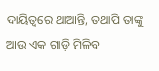ଦାୟିତ୍ୱରେ ଥାଆନ୍ତି, ତଥାପି ତାଙ୍କୁ ଆଉ ଏକ ଗାଡ଼ି ମିଳିବ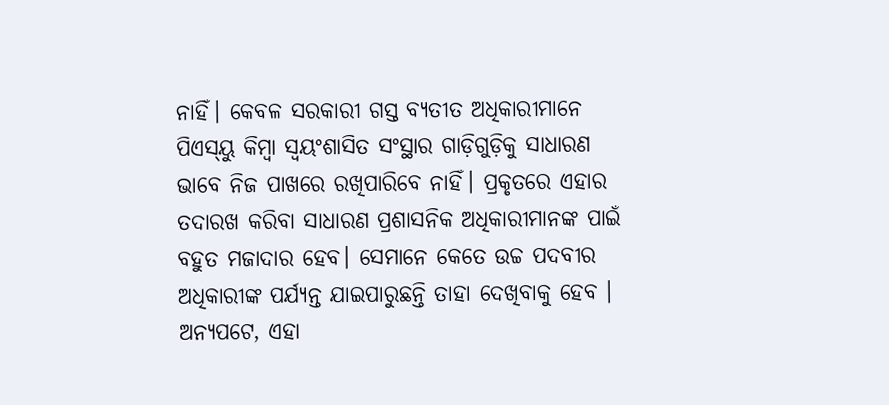ନାହିଁ। କେବଳ ସରକାରୀ ଗସ୍ତ ବ୍ୟତୀତ ଅଧିକାରୀମାନେ ପିଏସ୍‌ୟୁ କିମ୍ବା ସ୍ବୟଂଶାସିତ ସଂସ୍ଥାର ଗାଡ଼ିଗୁଡ଼ିକୁ ସାଧାରଣ ଭାବେ ନିଜ ପାଖରେ ରଖିପାରିବେ ନାହିଁ। ପ୍ରକୃତରେ ଏହାର ତଦାରଖ କରିବା ସାଧାରଣ ପ୍ରଶାସନିକ ଅଧିକାରୀମାନଙ୍କ ପାଇଁ ବହୁତ ମଜାଦାର ହେବ। ସେମାନେ କେତେ ଉଚ୍ଚ ପଦବୀର ଅଧିକାରୀଙ୍କ ପର୍ଯ୍ୟନ୍ତ ଯାଇପାରୁଛନ୍ତି ତାହା ଦେଖିବାକୁ ହେବ ।
ଅନ୍ୟପଟେ, ଏହା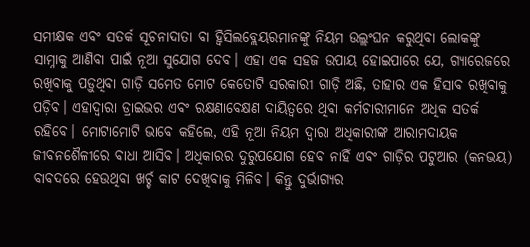ସମୀକ୍ଷକ ଏବଂ ସତର୍କ ସୂଚନାଦାତା ବା ହ୍ବିସିଲବ୍ଲେୟରମାନଙ୍କୁ ନିୟମ ଉଲ୍ଲଂଘନ କରୁଥିବା ଲୋକଙ୍କୁ ସାମ୍ନାକୁ ଆଣିବା ପାଇଁ ନୂଆ ସୁଯୋଗ ଦେବ। ଏହା ଏକ ସହଜ ଉପାୟ ହୋଇପାରେ ଯେ, ଗ୍ୟାରେଜରେ ରଖିବାକୁ ପଡ଼ୁଥିବା ଗାଡ଼ି ସମେତ ମୋଟ କେତୋଟି ସରକାରୀ ଗାଡ଼ି ଅଛି, ତାହାର ଏକ ହିସାବ ରଖିବାକୁ ପଡ଼ିବ। ଏହାଦ୍ୱାରା ଡ୍ରାଇଭର ଏବଂ ରକ୍ଷଣାବେକ୍ଷଣ ଦାୟିତ୍ୱରେ ଥିବା କର୍ମଚାରୀମାନେ ଅଧିକ ସତର୍କ ରହିବେ। ମୋଟାମୋଟି ଭାବେ କହିଲେ, ଏହି ନୂଆ ନିୟମ ଦ୍ୱାରା ଅଧିକାରୀଙ୍କ ଆରାମଦାୟକ ଜୀବନଶୈଳୀରେ ବାଧା ଆସିବ। ଅଧିକାରର ଦୁରୁପଯୋଗ ହେବ ନାହିଁ ଏବଂ ଗାଡ଼ିର ପଟୁଆର (କନଭୟ) ବାବଦରେ ହେଉଥିବା ଖର୍ଚ୍ଚ କାଟ ଦେଖିବାକୁ ମିଳିବ। କିନ୍ତୁ ଦୁର୍ଭାଗ୍ୟର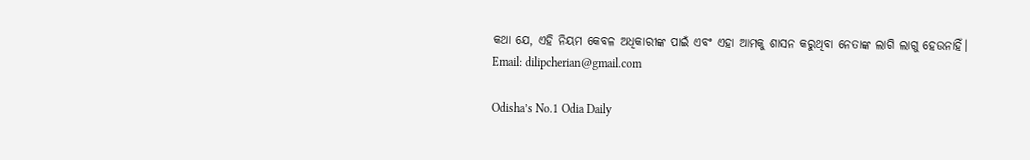କଥା ଯେ, ଏହି ନିୟମ କେବଳ ଅଧିକାରୀଙ୍କ ପାଇଁ ଏବଂ ଏହା ଆମକୁ ଶାସନ କରୁଥିବା ନେତାଙ୍କ ଲାଗି ଲାଗୁ ହେଉନାହିଁ।
Email: dilipcherian@gmail.com

Odisha’s No.1 Odia Daily